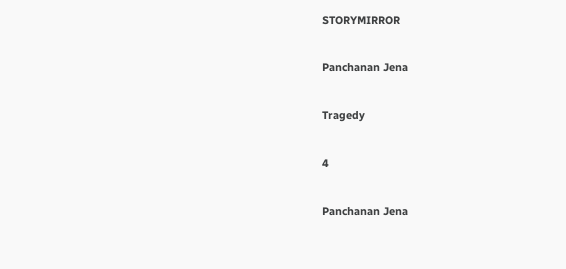STORYMIRROR

Panchanan Jena

Tragedy

4

Panchanan Jena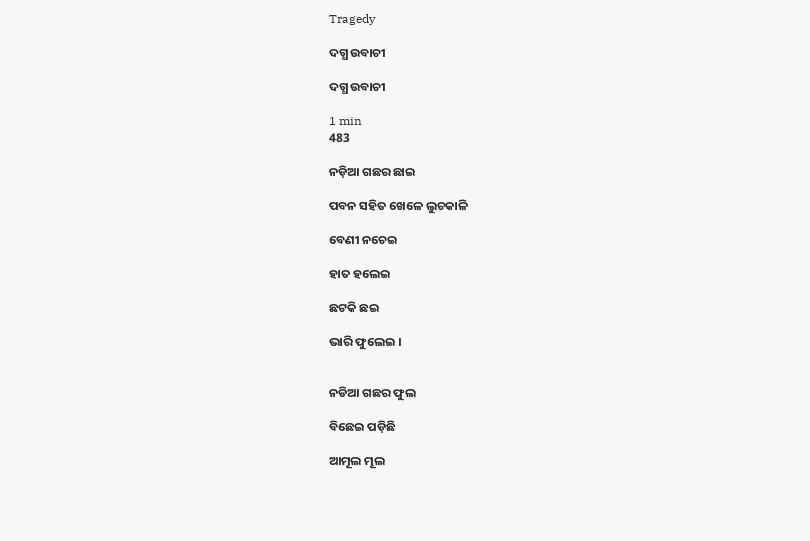Tragedy

ଦଗ୍ଧ ଉବାଚୀ

ଦଗ୍ଧ ଉବାଚୀ

1 min
483

ନଡ଼ିଆ ଗଛର ଛାଇ

ପବନ ସହିତ ଖେଳେ ଲୁଚକାଳି

ବେଣୀ ନଚେଇ

ହାତ ହଲେଇ

ଛଟକି ଛଇ

ଭାରି ଫୁଲେଇ ।


ନଡିଆ ଗଛର ଫୁଲ

ବିଛେଇ ପଡ଼ିଛି

ଆମୂଲ ମୂଲ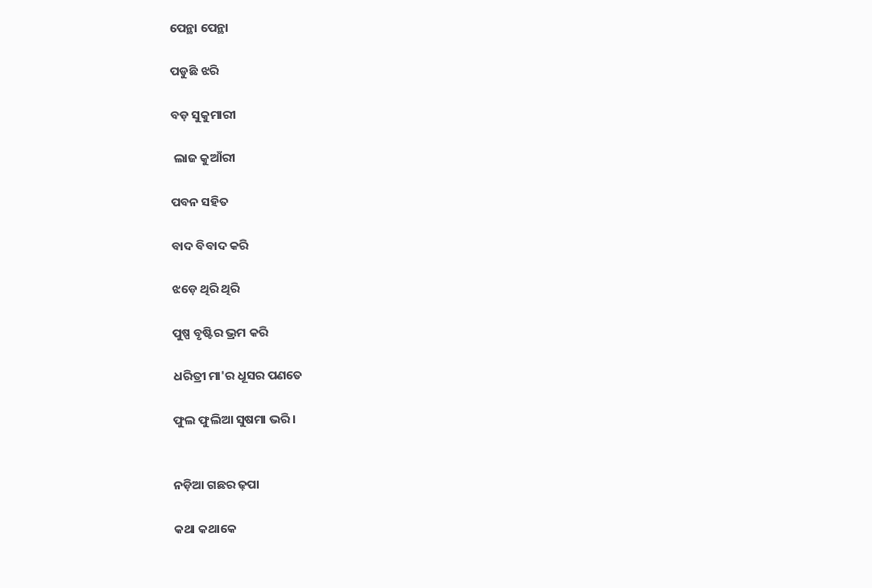ପେନ୍ଥା ପେନ୍ଥା

ପଡୁଛି ଝରି

ବଡ଼ ସୁକୁମାରୀ

 ଲାଜ କୁଆଁରୀ

ପବନ ସହିତ

ବାଦ ବିବାଦ କରି

ଝଡ଼େ ଥିରି ଥିରି

ପୁଷ୍ପ ବୃଷ୍ଟିର ଭ୍ରମ କରି

ଧରିତ୍ରୀ ମା'ର ଧୂସର ପଣତେ

ଫୁଲ ଫୁଲିଆ ସୁଷମା ଭରି ।


ନଡ଼ିଆ ଗଛର ଢ଼ପା

କଥା କଥାକେ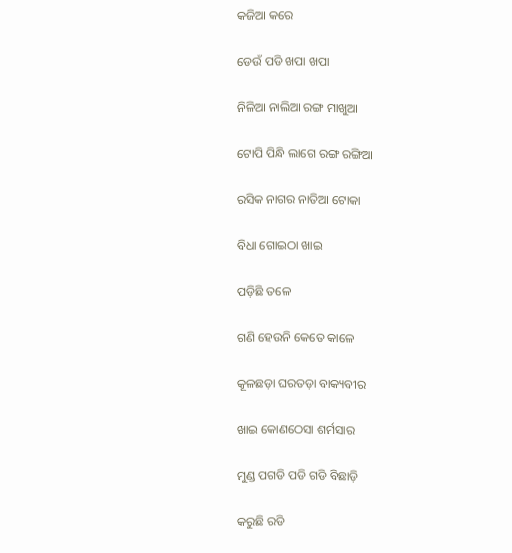କଜିଆ କରେ

ଡେଉଁ ପଡି ଖପା ଖପା

ନିଳିଆ ନାଲିଆ ରଙ୍ଗ ମାଖୁଆ

ଟୋପି ପିନ୍ଧି ଲାଗେ ରଙ୍ଗ ରଙ୍ଗିଆ

ରସିକ ନାଗର ନାତିଆ ଟୋକା

ବିଧା ଗୋଇଠା ଖାଇ

ପଡ଼ିଛି ତଳେ

ଗଣି ହେଉନି କେତେ କାଳେ

କୂଳଛଡ଼ା ଘରତଡ଼ା ବାକ୍ୟବୀର

ଖାଇ କୋଣଠେସା ଶର୍ମସାର

ମୁଣ୍ଡ ପଗଡି ପଡି ଗଡି ବିଛାଡ଼ି

କରୁଛି ରଡି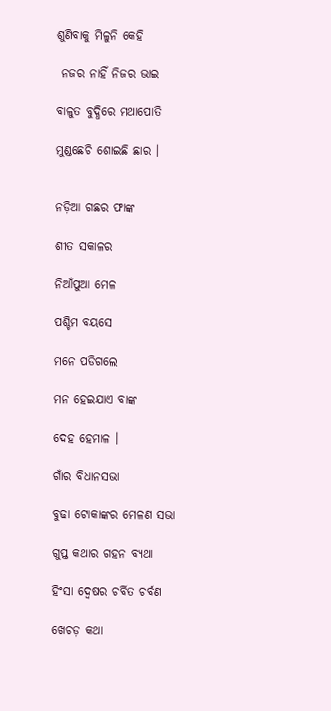ଶୁଣିବାକୁ ମିଳୁନି କେହି

 ନଜର ନାହିଁ ନିଜର ଭାଇ

ବାଳୁତ ବୁଦ୍ଧିରେ ମଥାପୋତି

ମୁଣ୍ଡଛେଚି ଶୋଇଛି ଛାର ।


ନଡ଼ିଆ ଗଛର ଫାଙ୍କ

ଶୀତ ସକାଳର

ନିଆଁପୁଆ ମେଳ

ପଶ୍ଚିମ ବୟସେ

ମନେ ପଡିଗଲେ

ମନ ହେଇଯାଏ ବାଙ୍କ

ଦେହ ହେମାଳ ।

ଗାଁର ବିଧାନସଭା

ବୁଢା ଟୋକାଙ୍କର ମେଳଣ ସଭା

ଗୁପ୍ତ କଥାର ଗହନ ବ୍ୟଥା

ହିଂସା ଦ୍ଵେଷର ଚର୍ବିତ ଚର୍ବଣ

ଖେଚଡ଼ କଥା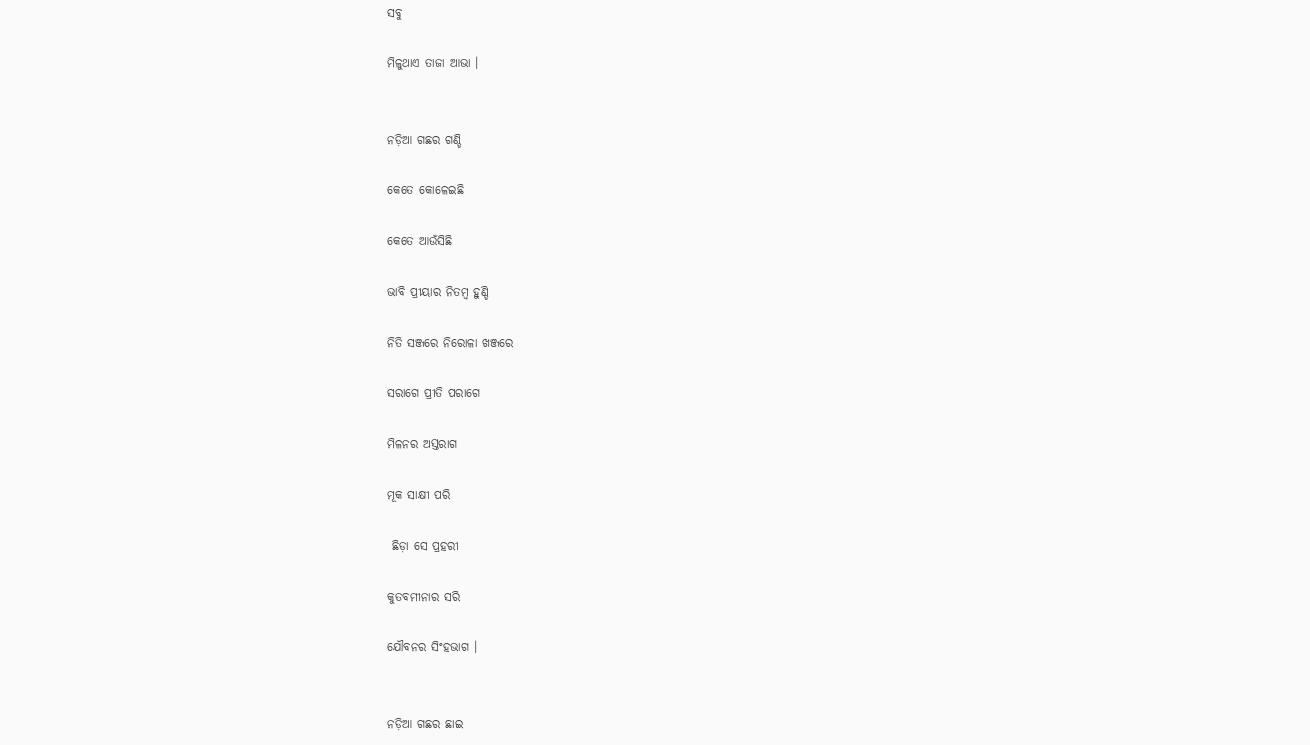ସବୁ

ମିଳୁଥାଏ ତାଜା ଆଭା ।


ନଡ଼ିଆ ଗଛର ଗଣ୍ଡି

କେତେ କୋଳେଇଛି

କେତେ ଆଉଁସିଛି

ଭାବି ପ୍ରୀୟାର ନିତମ୍ବ ହୁଣ୍ଡି

ନିତି ସଞ୍ଜରେ ନିରୋଳା ଖଞ୍ଜରେ

ସରାଗେ ପ୍ରୀତି ପରାଗେ

ମିଳନର ଅସ୍ତରାଗ

ମୂକ ସାକ୍ଷୀ ପରି

 ଛିଡ଼ା ସେ ପ୍ରହରୀ

କୁତବମୀନାର ସରି

ଯୌବନର ସିଂହଭାଗ ।


ନଡ଼ିଆ ଗଛର ଛାଇ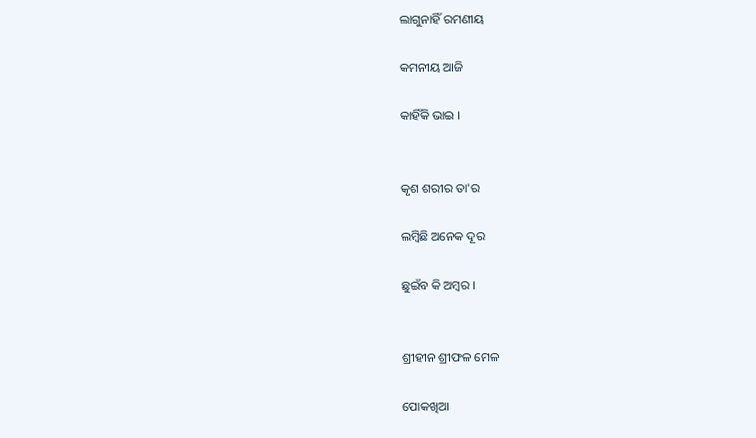ଲାଗୁନାହିଁ ରମଣୀୟ

କମନୀୟ ଆଜି

କାହିଁକି ଭାଇ ।


କୃଶ ଶରୀର ତା'ର

ଲମ୍ବିଛି ଅନେକ ଦୂର

ଛୁଇଁବ କି ଅମ୍ବର ।


ଶ୍ରୀହୀନ ଶ୍ରୀଫଳ ମେଳ

ପୋକଖିଆ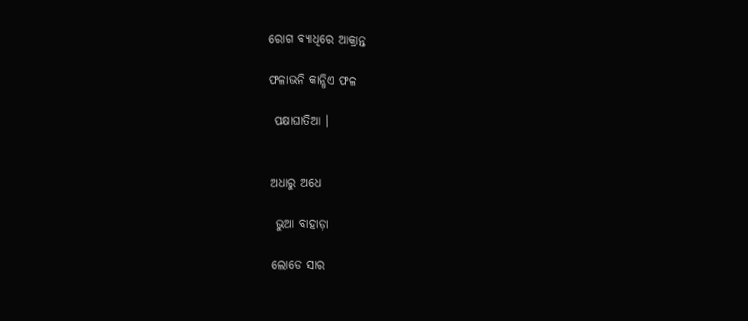ରୋଗ ବ୍ୟାଧିରେ ଆକ୍ରାନ୍ତ

ଫଳାଭନି କାନ୍ଧିଏ ଫଳ

 ପକ୍ଷାଘାତିଆ ।


ଅଧାରୁ ଅଧେ

 ଭୁଆ ବାହାଡ଼ା

ଲୋଡେ ସାର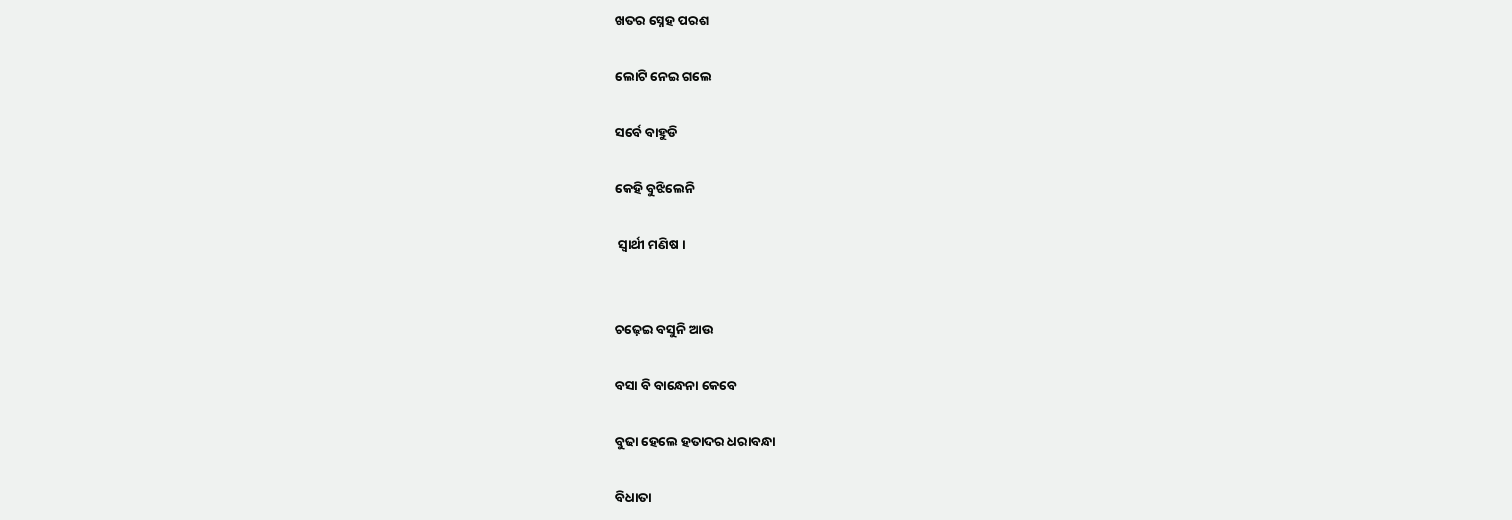ଖତର ସ୍ନେହ ପରଶ

ଲୋଟି ନେଇ ଗଲେ

ସର୍ବେ ବାହୁଡି

କେହି ବୁଝିଲେନି

 ସ୍ଵାର୍ଥୀ ମଣିଷ ।


ଚଢ଼େଇ ବସୁନି ଆଉ

ବସା ବି ବାନ୍ଧେନା କେବେ

ବୁଢା ହେଲେ ହତାଦର ଧରାବନ୍ଧା

ବିଧାତା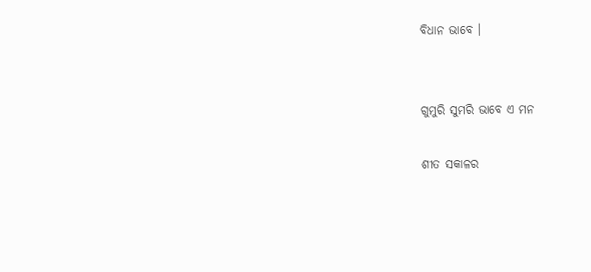ବିଧାନ ଭାବେ ।


ଗୁମୁରି ସୁମରି ଭାବେ ଏ ମନ

ଶୀତ ସକାଳର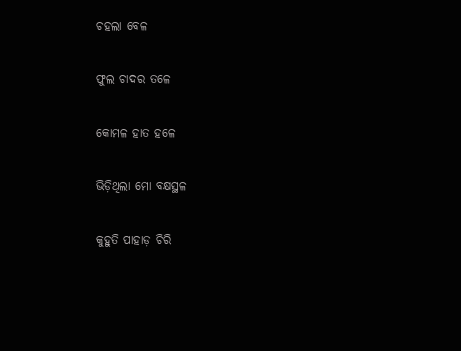ଚହଲା ବେଳ

ଫୁଲ ଚାଦର ତଳେ

କୋମଳ ହାତ ହଳେ

ଭିଡ଼ିଥିଲା ମୋ ବକ୍ଷସ୍ଥଳ

କୁହୁତି ପାହାଡ଼ ଚିରି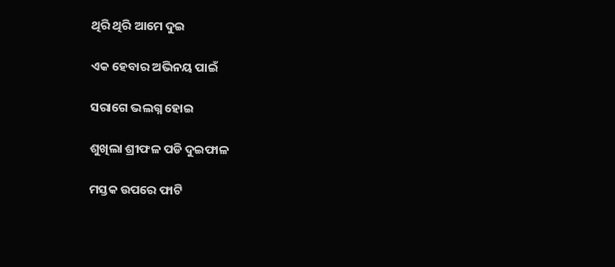ଥିରି ଥିରି ଆମେ ଦୁଇ

ଏକ ହେବାର ଅଭିନୟ ପାଇଁ

ସରାଗେ ଭଲଗ୍ନ ହୋଇ

ଶୁଖିଲା ଶ୍ରୀଫଳ ପଡି ଦୁଇଫାଳ

ମସ୍ତକ ଉପରେ ଫାଟି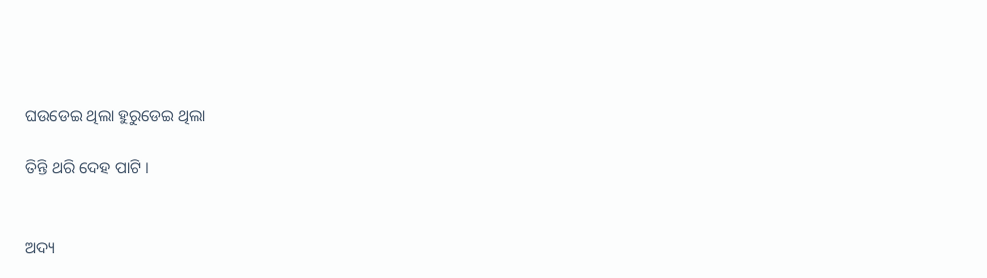ଘଉଡେଇ ଥିଲା ହୁରୁଡେଇ ଥିଲା

ତିନ୍ତି ଥରି ଦେହ ପାଟି ।


ଅଦ୍ୟ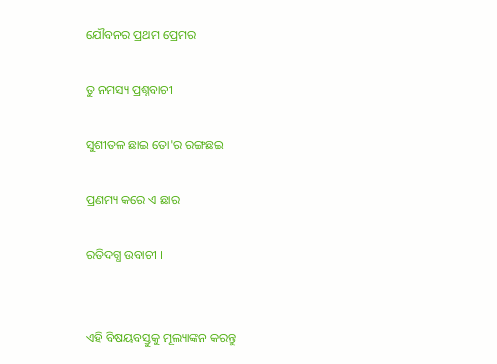ଯୌବନର ପ୍ରଥମ ପ୍ରେମର

ତୁ ନମସ୍ୟ ପ୍ରଶ୍ନବାଚୀ

ସୁଶୀତଳ ଛାଇ ତୋ'ର ରଙ୍ଗଛଇ

ପ୍ରଣମ୍ୟ କରେ ଏ ଛାର

ରତିଦଗ୍ଧ ଉବାଚୀ ।


ଏହି ବିଷୟବସ୍ତୁକୁ ମୂଲ୍ୟାଙ୍କନ କରନ୍ତୁ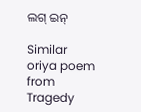ଲଗ୍ ଇନ୍

Similar oriya poem from Tragedy